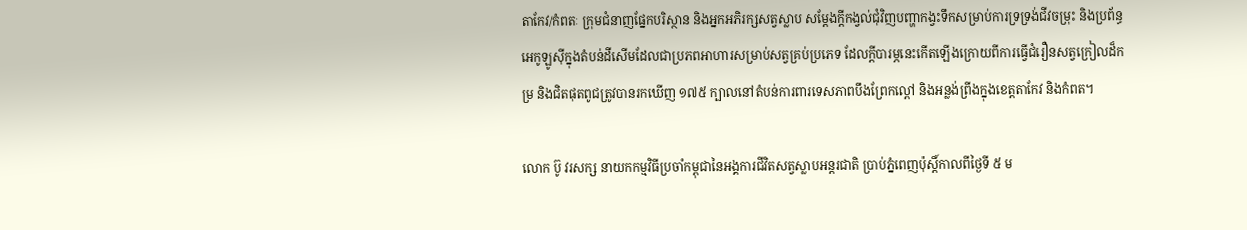តាកែវ/កំពតៈ ក្រុមជំនាញផ្នែកបរិស្ថាន និងអ្នកអភិរក្សសត្វស្លាប សម្ដែងក្ដីកង្វល់ជុំវិញបញ្ហាកង្វះទឹកសម្រាប់ការទ្រទ្រង់ជីវចម្រុះ និងប្រព័ន្ធអេកូឡូស៊ីក្នុងតំបន់ដីសើមដែលជាប្រភពអាហារសម្រាប់សត្វគ្រប់ប្រភេទ ដែលក្ដីបារម្ភនេះកើតឡើងក្រោយពីការធ្វើជំរឿនសត្វក្រៀលដ៏កម្រ និងជិតផុតពូជត្រូវបានរកឃើញ ១៧៥ ក្បាលនៅតំបន់ការពារទេសភាពបឹងព្រែកល្ពៅ និងអន្លង់ព្រីងក្នុងខេត្តតាកែវ និងកំពត។

លោក ប៊ូ វរសក្ស នាយកកម្មវិធីប្រចាំកម្ពុជានៃអង្គការជីវិតសត្វស្លាបអន្តរជាតិ ប្រាប់ភ្នំពេញប៉ុស្តិ៍កាលពីថ្ងៃទី ៥ ម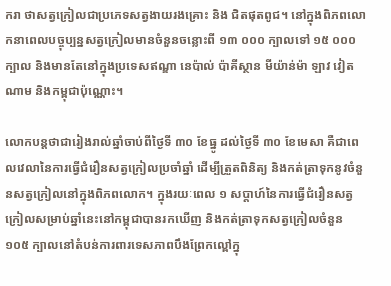ករា ថាសត្វក្រៀលជាប្រភេទសត្វងាយរងគ្រោះ និង ជិតផុតពូជ។ នៅក្នុងពិភពលោកនាពេលបច្ចុប្បន្នសត្វក្រៀលមានចំនួនចន្លោះពី ១៣ ០០០ ក្បាលទៅ ១៥ ០០០ ក្បាល និងមានតែនៅក្នុងប្រទេសឥណ្ឌា នេប៉ាល់ ប៉ាគីស្ថាន មីយ៉ាន់ម៉ា ឡាវ វៀតណាម និងកម្ពុជាប៉ុណ្ណោះ។

លោកបន្តថាជារៀងរាល់ឆ្នាំចាប់ពីថ្ងៃទី ៣០ ខែធ្នូ ដល់ថ្ងៃទី ៣០ ខែមេសា គឺជាពេលវេលានៃការធ្វើជំរឿនសត្វក្រៀលប្រចាំឆ្នាំ ដើម្បីត្រួតពិនិត្យ និងកត់ត្រាទុកនូវចំនួនសត្វក្រៀលនៅក្នុងពិភពលោក។ ក្នុងរយៈពេល ១ សប្ដាហ៍នៃការធ្វើជំរឿនសត្វក្រៀលសម្រាប់ឆ្នាំនេះនៅកម្ពុជាបានរកឃើញ និងកត់ត្រាទុកសត្វក្រៀលចំនួន ១០៥ ក្បាលនៅតំបន់ការពារទេសភាពបឹងព្រែកល្ពៅក្នុ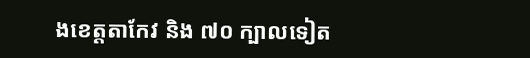ងខេត្តតាកែវ និង ៧០ ក្បាលទៀត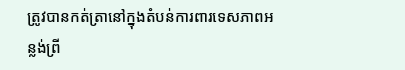ត្រូវបានកត់ត្រានៅក្នុងតំបន់ការពារទេសភាពអន្លង់ព្រី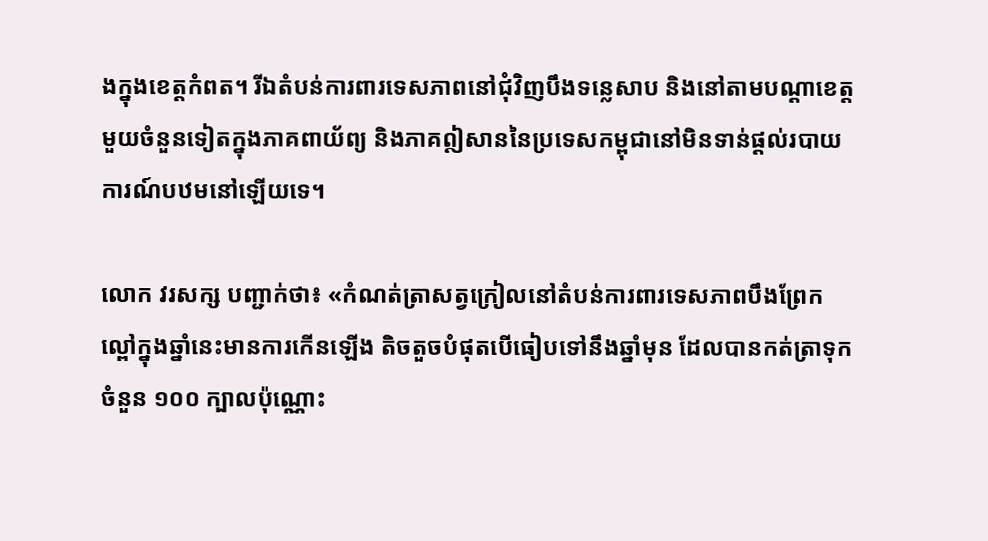ងក្នុងខេត្តកំពត។ រីឯតំបន់ការពារទេសភាពនៅជុំវិញបឹងទន្លេសាប និងនៅតាមបណ្ដាខេត្តមួយចំនួនទៀតក្នុងភាគពាយ័ព្យ និងភាគឦសាននៃប្រទេសកម្ពុជានៅមិនទាន់ផ្ដល់របាយការណ៍បឋមនៅឡើយទេ។

លោក វរសក្ស បញ្ជាក់ថា៖ «កំណត់ត្រាសត្វក្រៀលនៅតំបន់ការពារទេសភាពបឹងព្រែកល្ពៅក្នុងឆ្នាំនេះមានការកើនឡើង តិចតួចបំផុតបើធៀបទៅនឹងឆ្នាំមុន ដែលបានកត់ត្រាទុកចំនួន ១០០ ក្បាលប៉ុណ្ណោះ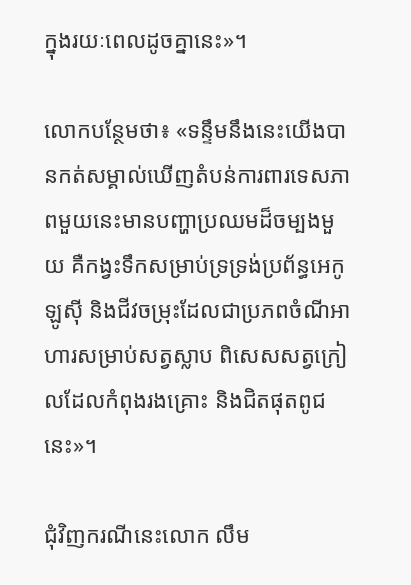ក្នុងរយៈពេលដូចគ្នានេះ»។

លោកបន្ថែមថា៖ «ទន្ទឹមនឹងនេះយើងបានកត់សម្គាល់ឃើញតំបន់ការពារទេសភាពមួយនេះមានបញ្ហាប្រឈមដ៏ចម្បងមួយ គឺកង្វះទឹកសម្រាប់ទ្រទ្រង់ប្រព័ន្ធអេកូឡូស៊ី និងជីវចម្រុះដែលជាប្រភពចំណីអាហារសម្រាប់សត្វស្លាប ពិសេសសត្វក្រៀលដែលកំពុងរងគ្រោះ និងជិតផុតពូជនេះ»។

ជុំវិញករណីនេះលោក លឹម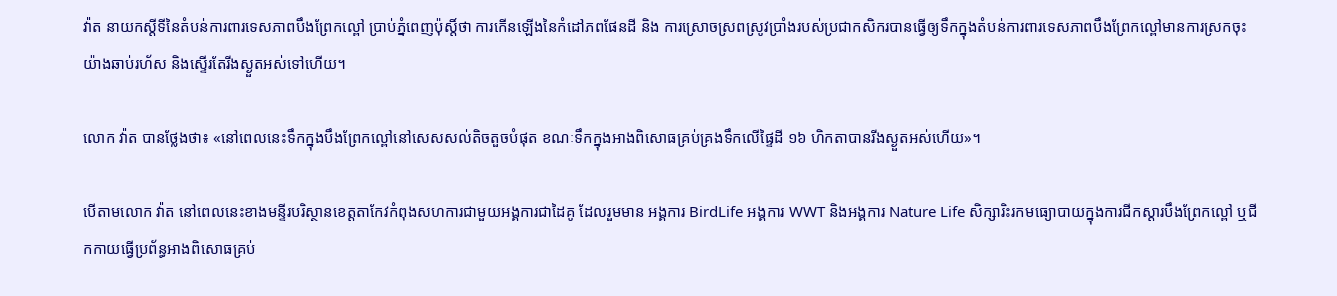វ៉ាត នាយកស្ដីទីនៃតំបន់ការពារទេសភាពបឹងព្រែកល្ពៅ ប្រាប់ភ្នំពេញប៉ុស្តិ៍ថា ការកើនឡើងនៃកំដៅភពផែនដី និង ការស្រោចស្រពស្រូវប្រាំងរបស់ប្រជាកសិករបានធ្វើឲ្យទឹកក្នុងតំបន់ការពារទេសភាពបឹងព្រែកល្ពៅមានការស្រកចុះយ៉ាងឆាប់រហ័ស និងស្ទើរតែរីងស្ងួតអស់ទៅហើយ។

លោក វ៉ាត បានថ្លែងថា៖ «នៅពេលនេះទឹកក្នុងបឹងព្រែកល្ពៅនៅសេសសល់តិចតួចបំផុត ខណៈទឹកក្នុងអាងពិសោធគ្រប់គ្រងទឹកលើផ្ទៃដី ១៦ ហិកតាបានរីងស្ងួតអស់ហើយ»។

បើតាមលោក វ៉ាត នៅពេលនេះខាងមន្ទីរបរិស្ថានខេត្តតាកែវកំពុងសហការជាមួយអង្គការជាដៃគូ ដែលរួមមាន អង្គការ BirdLife អង្គការ WWT និងអង្គការ Nature Life សិក្សារិះរកមធ្យោបាយក្នុងការជីកស្ដារបឹងព្រែកល្ពៅ ឬជីកកាយធ្វើប្រព័ន្ធអាងពិសោធគ្រប់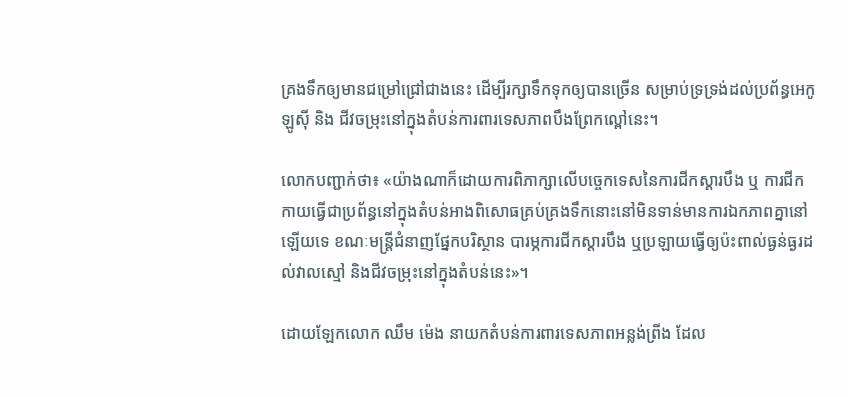គ្រងទឹកឲ្យមានជម្រៅជ្រៅជាងនេះ ដើម្បីរក្សាទឹកទុកឲ្យបានច្រើន សម្រាប់ទ្រទ្រង់ដល់ប្រព័ន្ធអេកូឡូស៊ី និង ជីវចម្រុះនៅក្នុងតំបន់ការពារទេសភាពបឹងព្រែកល្ពៅនេះ។

លោកបញ្ជាក់ថា៖ «យ៉ាងណាក៏ដោយការពិភាក្សាលើបច្ចេកទេសនៃការជីកស្ដារបឹង ឬ ការជីកកាយធ្វើជាប្រព័ន្ធនៅក្នុងតំបន់អាងពិសោធគ្រប់គ្រងទឹកនោះនៅមិនទាន់មានការឯកភាពគ្នានៅឡើយទេ ខណៈមន្ត្រីជំនាញផ្នែកបរិស្ថាន បារម្ភការជីកស្ដារបឹង ឬប្រឡាយធ្វើឲ្យប៉ះពាល់ធ្ងន់ធ្ងរដល់វាលស្មៅ និងជីវចម្រុះនៅក្នុងតំបន់នេះ»។

ដោយឡែកលោក ឈឹម ម៉េង នាយកតំបន់ការពារទេសភាពអន្លង់ព្រីង ដែល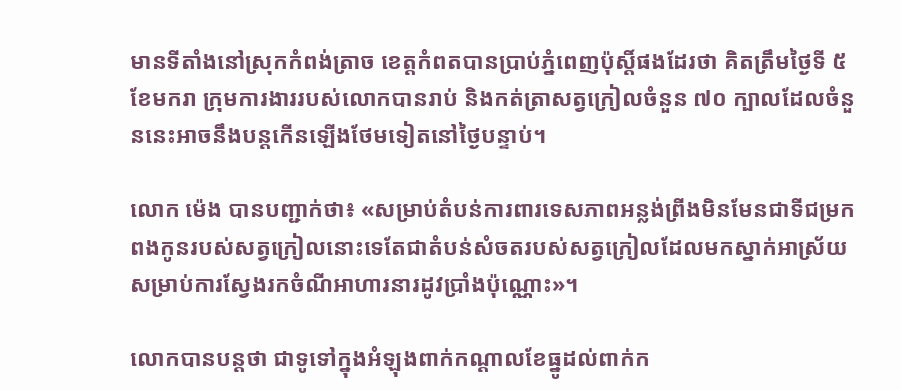មានទីតាំងនៅស្រុកកំពង់ត្រាច ខេត្តកំពតបានប្រាប់ភ្នំពេញប៉ុស្តិ៍ផងដែរថា គិតត្រឹមថ្ងៃទី ៥ ខែមករា ក្រុមការងាររបស់លោកបានរាប់ និងកត់ត្រាសត្វក្រៀលចំនួន ៧០ ក្បាលដែលចំនួននេះអាចនឹងបន្តកើនឡើងថែមទៀតនៅថ្ងៃបន្ទាប់។

លោក ម៉េង បានបញ្ជាក់ថា៖ «សម្រាប់តំបន់ការពារទេសភាពអន្លង់ព្រីងមិនមែនជាទីជម្រកពងកូនរបស់សត្វក្រៀលនោះទេតែជាតំបន់សំចតរបស់សត្វក្រៀលដែលមកស្នាក់អាស្រ័យសម្រាប់ការស្វែងរកចំណីអាហារនារដូវប្រាំងប៉ុណ្ណោះ»។

លោកបានបន្តថា ជាទូទៅក្នុងអំឡុងពាក់កណ្ដាលខែធ្នូដល់ពាក់ក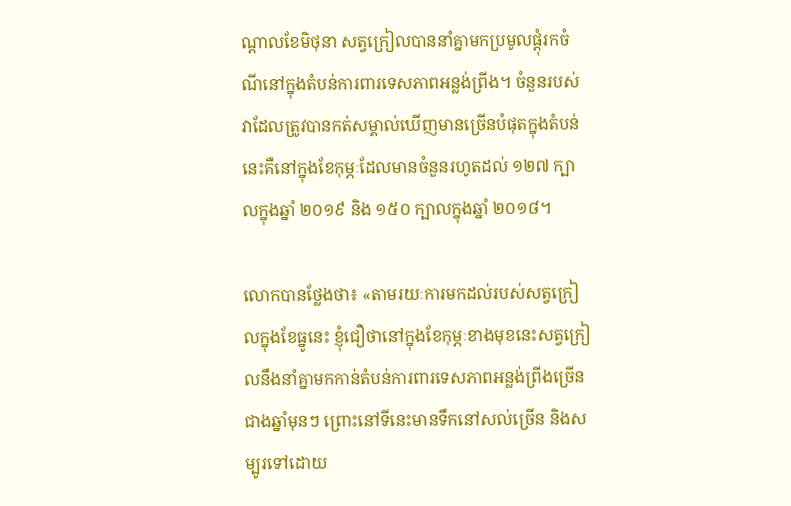ណ្ដាលខែមិថុនា សត្វក្រៀលបាននាំគ្នាមកប្រមូលផ្ដុំរកចំណីនៅក្នុងតំបន់ការពារទេសភាពអន្លង់ព្រីង។ ចំនួនរបស់វាដែលត្រូវបានកត់សម្គាល់ឃើញមានច្រើនបំផុតក្នុងតំបន់នេះគឺនៅក្នុងខែកុម្ភៈដែលមានចំនួនរហូតដល់ ១២៧ ក្បាលក្នុងឆ្នាំ ២០១៩ និង ១៥០ ក្បាលក្នុងឆ្នាំ ២០១៨។

លោកបានថ្លែងថា៖ «តាមរយៈការមកដល់របស់សត្វក្រៀលក្នុងខែធ្នូនេះ ខ្ញុំជឿថានៅក្នុងខែកុម្ភៈខាងមុខនេះសត្វក្រៀលនឹងនាំគ្នាមកកាន់តំបន់ការពារទេសភាពអន្លង់ព្រីងច្រើនជាងឆ្នាំមុនៗ ព្រោះនៅទីនេះមានទឹកនៅសល់ច្រើន និងសម្បូរទៅដោយ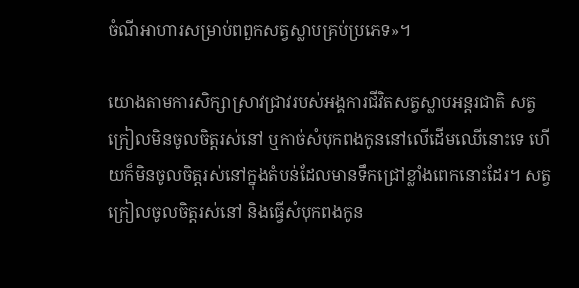ចំណីអាហារសម្រាប់ពពួកសត្វស្លាបគ្រប់ប្រភេទ»។

យោងតាមការសិក្សាស្រាវជ្រាវរបស់អង្គការជីវិតសត្វស្លាបអន្តរជាតិ សត្វក្រៀលមិនចូលចិត្តរស់នៅ ឬកាច់សំបុកពងកូននៅលើដើមឈើនោះទេ ហើយក៏មិនចូលចិត្តរស់នៅក្នុងតំបន់ដែលមានទឹកជ្រៅខ្លាំងពេកនោះដែរ។ សត្វក្រៀលចូលចិត្តរស់នៅ និងធ្វើសំបុកពងកូន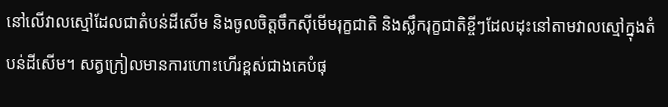នៅលើវាលស្មៅដែលជាតំបន់ដីសើម និងចូលចិត្តចឹកស៊ីមើមរុក្ខជាតិ និងស្លឹករុក្ខជាតិខ្ចីៗដែលដុះនៅតាមវាលស្មៅក្នុងតំបន់ដីសើម។ សត្វក្រៀលមានការហោះហើរខ្ពស់ជាងគេបំផុ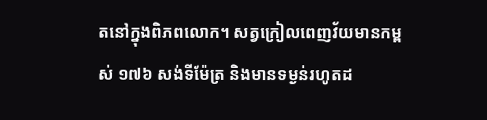តនៅក្នុងពិភពលោក។ សត្វក្រៀលពេញវ័យមានកម្ពស់ ១៧៦ សង់ទីម៉ែត្រ និងមានទម្ងន់រហូតដ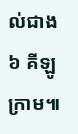ល់ជាង ៦ គីឡូក្រាម៕